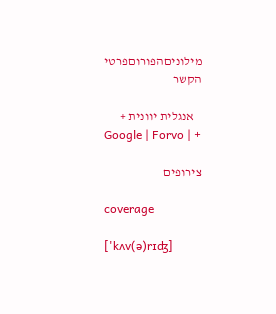מילוניםהפורוםפרטי הקשר

   אנגלית יוונית +
Google | Forvo | +

צירופים

coverage

['kʌv(ə)rɪʤ]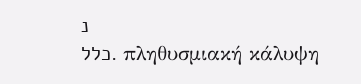נ
כלל. πληθυσμιακή κάλυψη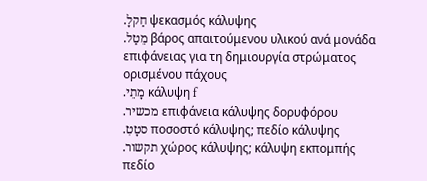.חַקלָ ψεκασμός κάλυψης
.מֵטַל βάρος απαιτούμενου υλικού ανά μονάδα επιφάνειας για τη δημιουργία στρώματος ορισμένου πάχους
.מָתֵי κάλυψη f
.מכשיר επιφάνεια κάλυψης δορυφόρου
.סטָטִ ποσοστό κάλυψης; πεδίο κάλυψης
.תקשור χώρος κάλυψης; κάλυψη εκπομπής
πεδίο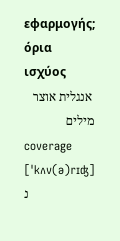εφαρμογής; όρια ισχύος
 אנגלית אוצר מילים
coverage ['kʌv(ə)rɪʤ] נ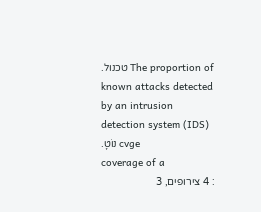.טכנול The proportion of known attacks detected by an intrusion detection system (IDS)
.נוֹטָ cvge
coverage of a
: 4 צירופים, 3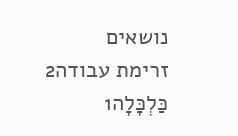נושאים
זרימת עבודה2
כַּלְכָּלָה1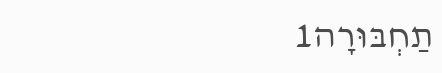תַחְבּוּרָה1